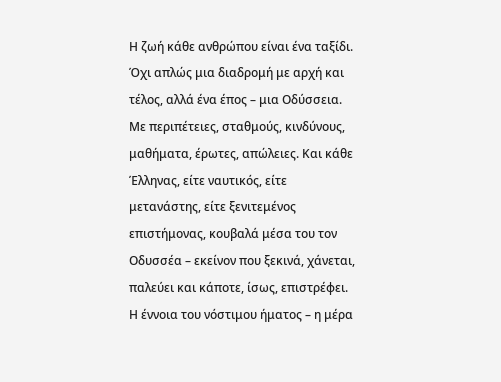Η ζωή κάθε ανθρώπου είναι ένα ταξίδι. Όχι απλώς μια διαδρομή με αρχή και τέλος, αλλά ένα έπος – μια Οδύσσεια. Με περιπέτειες, σταθμούς, κινδύνους, μαθήματα, έρωτες, απώλειες. Και κάθε Έλληνας, είτε ναυτικός, είτε μετανάστης, είτε ξενιτεμένος επιστήμονας, κουβαλά μέσα του τον Οδυσσέα – εκείνον που ξεκινά, χάνεται, παλεύει και κάποτε, ίσως, επιστρέφει.
Η έννοια του νόστιμου ήματος – η μέρα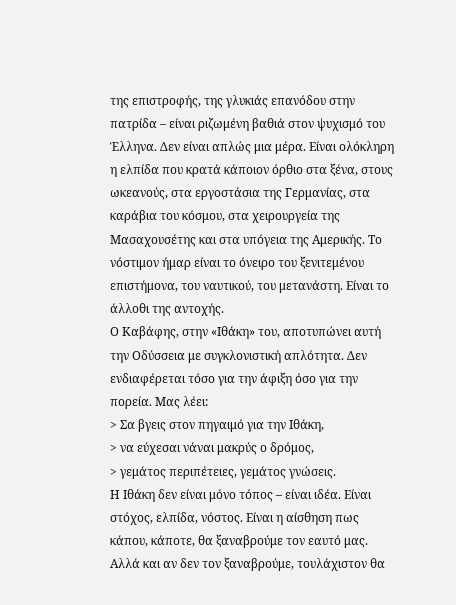της επιστροφής, της γλυκιάς επανόδου στην πατρίδα – είναι ριζωμένη βαθιά στον ψυχισμό του Έλληνα. Δεν είναι απλώς μια μέρα. Είναι ολόκληρη η ελπίδα που κρατά κάποιον όρθιο στα ξένα, στους ωκεανούς, στα εργοστάσια της Γερμανίας, στα καράβια του κόσμου, στα χειρουργεία της Μασαχουσέτης και στα υπόγεια της Αμερικής. Το νόστιμον ήμαρ είναι το όνειρο του ξενιτεμένου επιστήμονα, του ναυτικού, του μετανάστη. Είναι το άλλοθι της αντοχής.
Ο Καβάφης, στην «Ιθάκη» του, αποτυπώνει αυτή την Οδύσσεια με συγκλονιστική απλότητα. Δεν ενδιαφέρεται τόσο για την άφιξη όσο για την πορεία. Μας λέει:
> Σα βγεις στον πηγαιμό για την Ιθάκη,
> να εύχεσαι νάναι μακρύς ο δρόμος,
> γεμάτος περιπέτειες, γεμάτος γνώσεις.
Η Ιθάκη δεν είναι μόνο τόπος – είναι ιδέα. Είναι στόχος, ελπίδα, νόστος. Είναι η αίσθηση πως κάπου, κάποτε, θα ξαναβρούμε τον εαυτό μας. Αλλά και αν δεν τον ξαναβρούμε, τουλάχιστον θα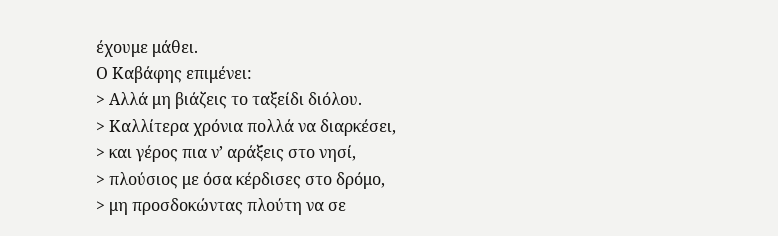έχουμε μάθει.
Ο Καβάφης επιμένει:
> Αλλά μη βιάζεις το ταξείδι διόλου.
> Καλλίτερα χρόνια πολλά να διαρκέσει,
> και γέρος πια ν’ αράξεις στο νησί,
> πλούσιος με όσα κέρδισες στο δρόμο,
> μη προσδοκώντας πλούτη να σε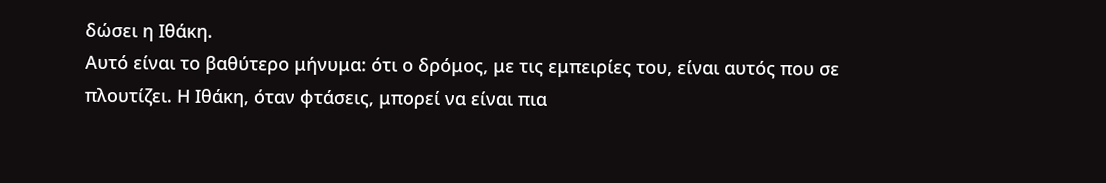δώσει η Ιθάκη.
Αυτό είναι το βαθύτερο μήνυμα: ότι ο δρόμος, με τις εμπειρίες του, είναι αυτός που σε πλουτίζει. Η Ιθάκη, όταν φτάσεις, μπορεί να είναι πια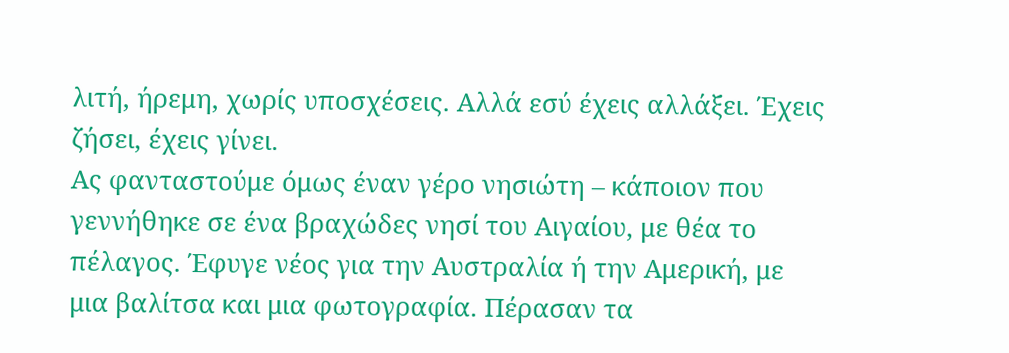λιτή, ήρεμη, χωρίς υποσχέσεις. Αλλά εσύ έχεις αλλάξει. Έχεις ζήσει, έχεις γίνει.
Ας φανταστούμε όμως έναν γέρο νησιώτη – κάποιον που γεννήθηκε σε ένα βραχώδες νησί του Αιγαίου, με θέα το πέλαγος. Έφυγε νέος για την Αυστραλία ή την Αμερική, με μια βαλίτσα και μια φωτογραφία. Πέρασαν τα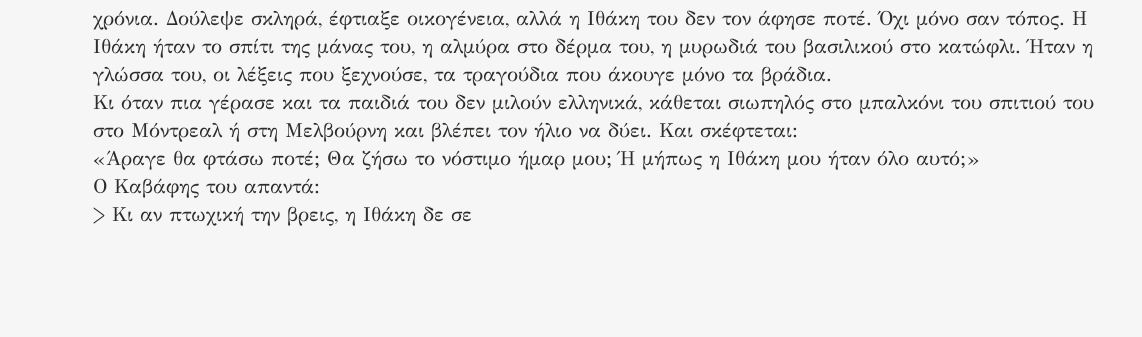χρόνια. Δούλεψε σκληρά, έφτιαξε οικογένεια, αλλά η Ιθάκη του δεν τον άφησε ποτέ. Όχι μόνο σαν τόπος. Η Ιθάκη ήταν το σπίτι της μάνας του, η αλμύρα στο δέρμα του, η μυρωδιά του βασιλικού στο κατώφλι. Ήταν η γλώσσα του, οι λέξεις που ξεχνούσε, τα τραγούδια που άκουγε μόνο τα βράδια.
Κι όταν πια γέρασε και τα παιδιά του δεν μιλούν ελληνικά, κάθεται σιωπηλός στο μπαλκόνι του σπιτιού του στο Μόντρεαλ ή στη Μελβούρνη και βλέπει τον ήλιο να δύει. Και σκέφτεται:
«Άραγε θα φτάσω ποτέ; Θα ζήσω το νόστιμο ήμαρ μου; Ή μήπως η Ιθάκη μου ήταν όλο αυτό;»
Ο Καβάφης του απαντά:
> Κι αν πτωχική την βρεις, η Ιθάκη δε σε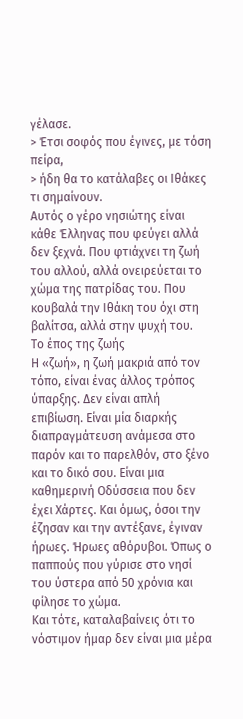γέλασε.
> Έτσι σοφός που έγινες, με τόση πείρα,
> ήδη θα το κατάλαβες οι Ιθάκες τι σημαίνουν.
Αυτός ο γέρο νησιώτης είναι κάθε Έλληνας που φεύγει αλλά δεν ξεχνά. Που φτιάχνει τη ζωή του αλλού, αλλά ονειρεύεται το χώμα της πατρίδας του. Που κουβαλά την Ιθάκη του όχι στη βαλίτσα, αλλά στην ψυχή του.
Το έπος της ζωής
Η «ζωή», η ζωή μακριά από τον τόπο, είναι ένας άλλος τρόπος ύπαρξης. Δεν είναι απλή επιβίωση. Είναι μία διαρκής διαπραγμάτευση ανάμεσα στο παρόν και το παρελθόν, στο ξένο και το δικό σου. Είναι μια καθημερινή Οδύσσεια που δεν έχει Χάρτες. Και όμως, όσοι την έζησαν και την αντέξανε, έγιναν ήρωες. Ήρωες αθόρυβοι. Όπως ο παππούς που γύρισε στο νησί του ύστερα από 50 χρόνια και φίλησε το χώμα.
Και τότε, καταλαβαίνεις ότι το νόστιμον ήμαρ δεν είναι μια μέρα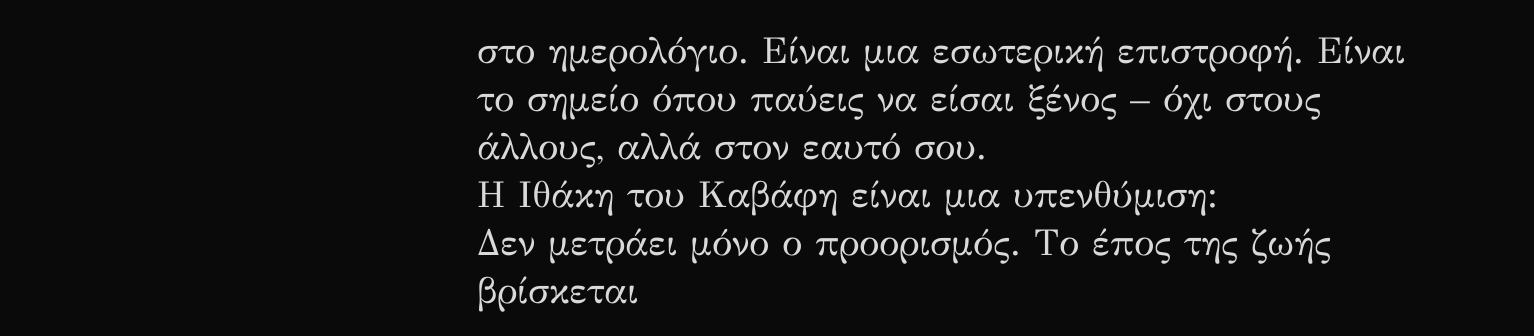στο ημερολόγιο. Είναι μια εσωτερική επιστροφή. Είναι το σημείο όπου παύεις να είσαι ξένος – όχι στους άλλους, αλλά στον εαυτό σου.
Η Ιθάκη του Καβάφη είναι μια υπενθύμιση:
Δεν μετράει μόνο ο προορισμός. Το έπος της ζωής βρίσκεται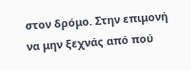στον δρόμο. Στην επιμονή να μην ξεχνάς από πού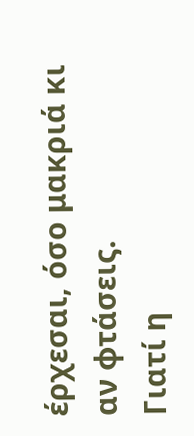έρχεσαι, όσο μακριά κι αν φτάσεις.
Γιατί η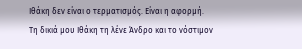Ιθάκη δεν είναι ο τερματισμός. Είναι η αφορμή.
Τη δικιά μου Ιθάκη τη λένε Άνδρο και το νόστιμον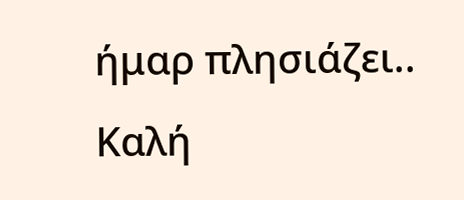ήμαρ πλησιάζει..
Καλή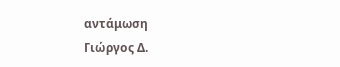αντάμωση
Γιώργος Δ.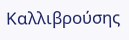Καλλιβρούσης